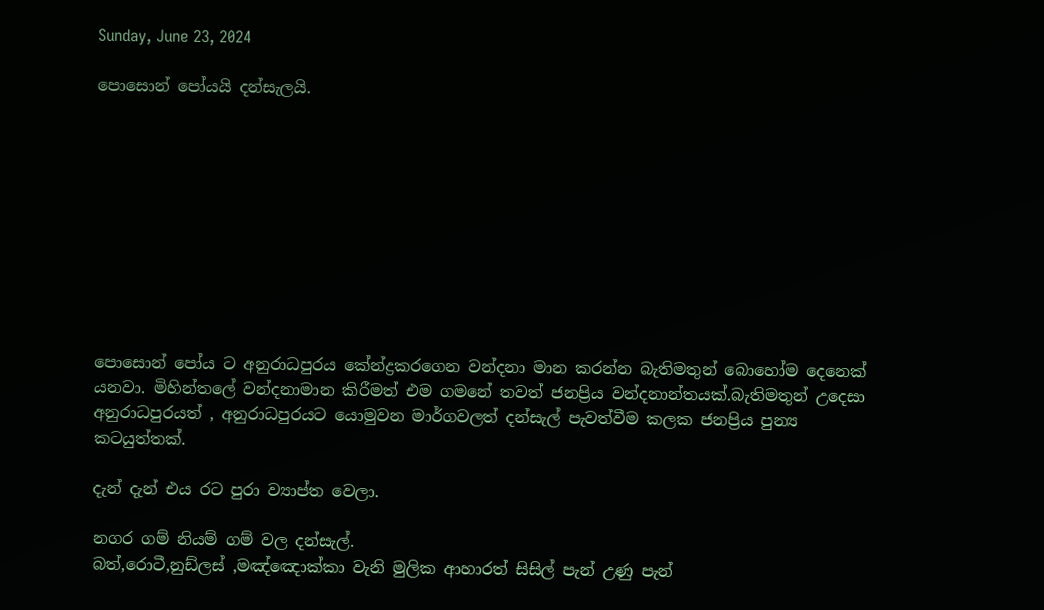Sunday, June 23, 2024

පොසොන් පෝයයි දන්සැලයි.










පොසොන් පෝය ට අනුරාධපුරය කේන්ද්‍රකරගෙන වන්දනා මාන කරන්න බැතිමතුන් බොහෝම දෙනෙක් යනවා. මිහින්තලේ වන්දනාමාන කිරීමත් එම ගමනේ තවත් ජනප්‍රිය වන්දනාන්තයක්.බැතිමතුන් උදෙසා අනුරාධපුරයත් , අනුරාධපුරයට යොමුවන මාර්ගවලත් දන්සැල් පැවත්වීම කලක ජනප්‍රිය පුන්‍ය කටයුත්තක්.

දැන් දැන් එය රට පුරා ව්‍යාප්ත වෙලා.

නගර ගම් නියම් ගම් වල දන්සැල්.
බත්,රොටී,නුඩ්ලස් ,මඤ්ඤොක්කා වැනි මුලික ආහාරත් සිසිල් පැන් උණු පැන්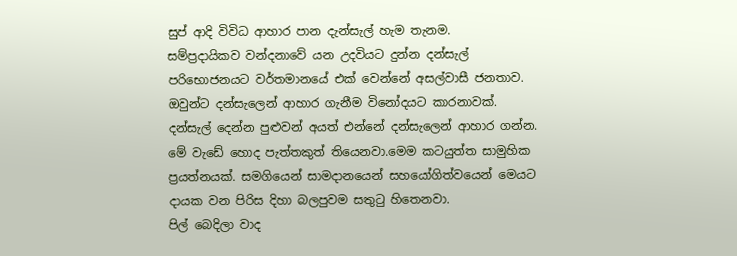සුප් ආදි විවිධ ආහාර පාන දැන්සැල් හැම තැනම.
සම්ප්‍රදායිකව වන්දනාවේ යන උදවියට දුන්න දන්සැල් පරිභොජනයට වර්තමානයේ එක් වෙන්නේ අසල්වාසී ජනතාව. ඔවුන්ට දන්සැලෙන් ආහාර ගැනීම විනෝදයට කාරනාවක්.
දන්සැල් දෙන්න පුළුවන් අයත් එන්නේ දන්සැලෙන් ආහාර ගන්න.
මේ වැඩේ හොද පැත්තකුත් තියෙනවා.මෙම කටයුත්ත සාමුහික ප්‍රයත්නයක්. සමගියෙන් සාමදානයෙන් සහයෝගිත්වයෙන් මෙයට දායක වන පිරිස දිහා බලපුවම සතුටු හිතෙනවා.
පිල් බෙදිලා වාද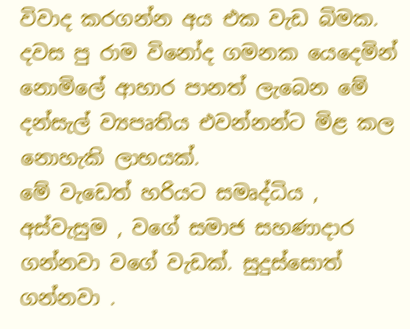විවාද කරගන්න අය එක වැඩ බිමක.
දවස පු රාම විනෝද ගමනක යෙදෙමින් නොමිලේ ආහාර පානත් ලැබෙන මේ දන්සැල් ව්‍යපෘතිය එවන්නන්ට මිළ කල නොහැකි ලාභයක්.
මේ වැඩෙත් හරියට සමෘද්ධිය , අස්වැසුම , වගේ සමාජ සහණාදාර ගන්නවා වගේ වැඩක්. සුදුස්සොත් ගන්නවා .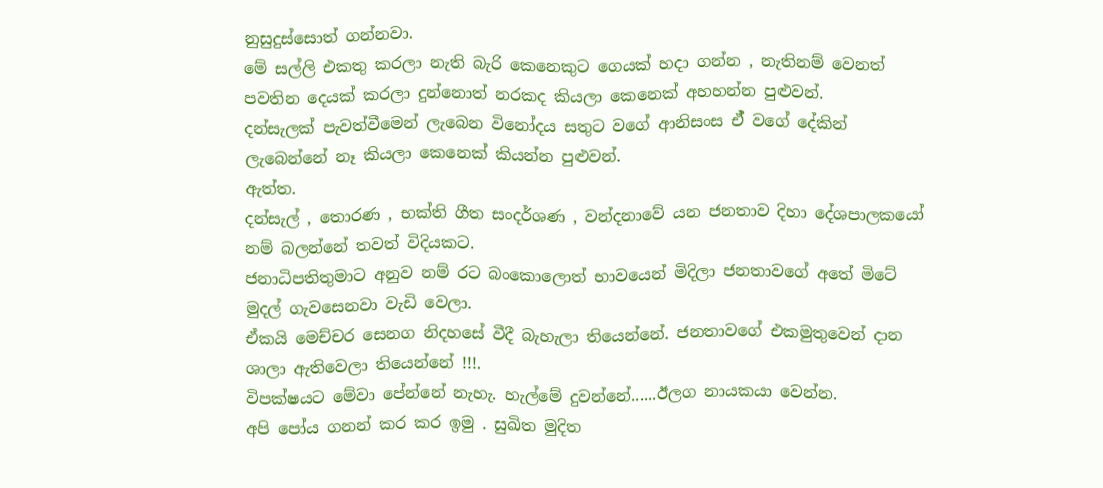නුසුදුස්සොත් ගන්නවා.
මේ සල්ලි එකතු කරලා නැති බැරි කෙනෙකුට ගෙයක් හදා ගන්න , නැතිනම් වෙනත් පවතින දෙයක් කරලා දුන්නොත් නරකද කියලා කෙනෙක් අහහන්න පුළුවන්.
දන්සැලක් පැවත්වීමෙන් ලැබෙන විනෝදය සතුට වගේ ආනිසංස ඒ් වගේ දේකින් ලැබෙන්නේ නෑ කියලා කෙනෙක් කියන්න පුළුවන්.
ඇත්ත.
දන්සැල් , තොරණ , භක්ති ගීත සංදර්ශණ , වන්දනාවේ යන ජනතාව දිහා දේශපාලකයෝ නම් බලන්නේ තවත් විදියකට.
ජනාධිපතිතුමාට අනුව නම් රට බංකොලොත් භාවයෙන් මිදිලා ජනතාවගේ අතේ මිටේ මුදල් ගැවසෙනවා වැඩි වෙලා.
ඒකයි මෙච්චර සෙනග නිදහසේ වීදී බැහැලා තියෙන්නේ. ජනතාවගේ එකමුතුවෙන් දාන ශාලා ඇතිවෙලා තියෙන්නේ !!!.
විපක්ෂයට මේවා පේන්නේ නැහැ. හැල්මේ දුවන්නේ......ඊලග නායකයා වෙන්න.
අපි පෝය ගනන් කර කර ඉමු . සුඛිත මුදිත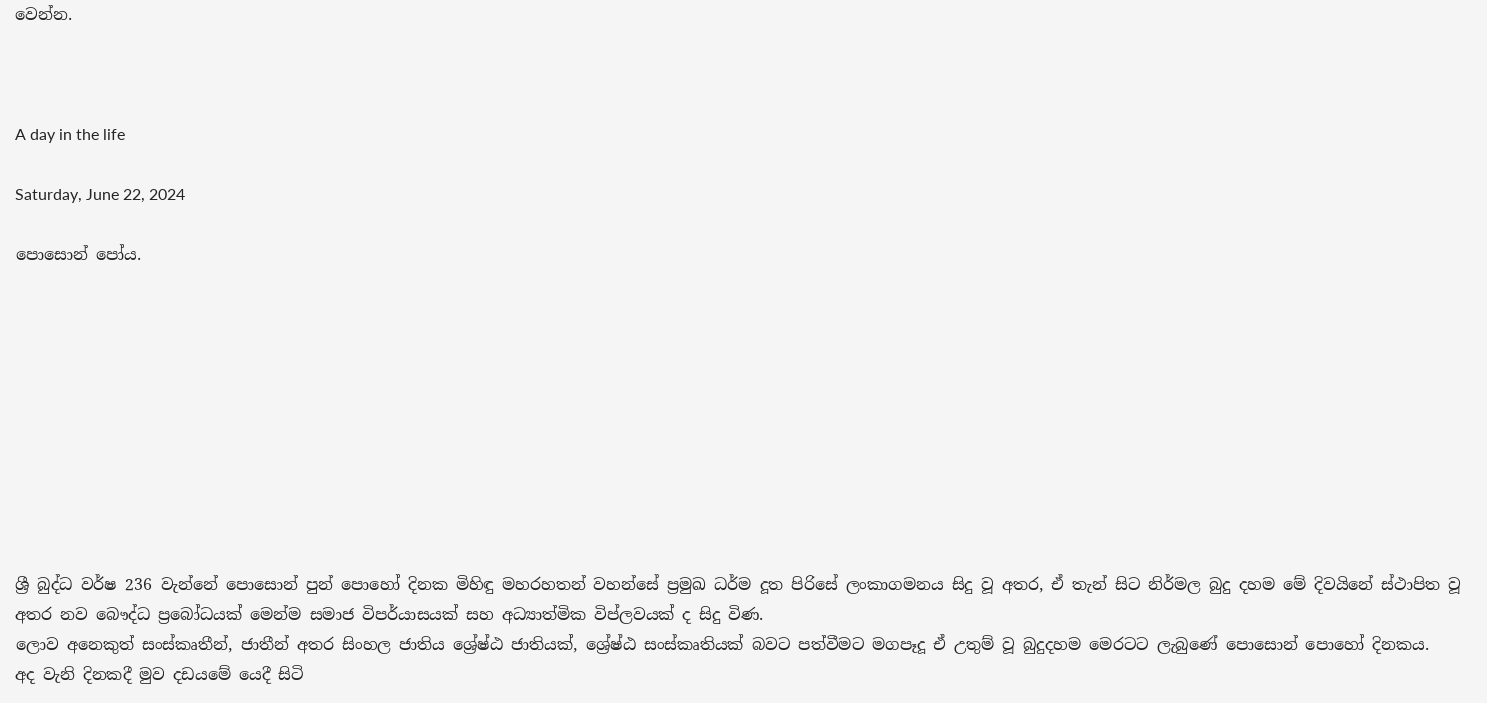වෙන්න.



A day in the life

Saturday, June 22, 2024

පොසොන් පෝය.










ශ්‍රී බුද්ධ වර්ෂ 236 වැන්නේ පොසොන් පුන් පොහෝ දිනක මිහිඳු මහරහතන් වහන්සේ ප්‍රමුඛ ධර්ම දූත පිරිසේ ලංකාගමනය සිදු වූ අතර, ඒ තැන් සිට නිර්මල බුදු දහම මේ දිවයිනේ ස්ථාපිත වූ අතර නව බෞද්ධ ප්‍රබෝධයක් මෙන්ම සමාජ විපර්යාසයක් සහ අධ්‍යාත්මික විප්ලවයක් ද සිදු විණ.
ලොව අනෙකුත් සංස්කෘතීන්, ජාතීන් අතර සිංහල ජාතිය ශ්‍රේෂ්ඨ ජාතියක්, ශ්‍රේෂ්ඨ සංස්කෘතියක් බවට පත්වීමට මගපෑදූ ඒ උතුම් වූ බුදුදහම මෙරටට ලැබුණේ පොසොන් පොහෝ දිනකය.
අද වැනි දිනකදී මුව දඩයමේ යෙදී සිටි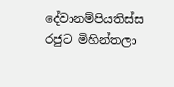දේවානම්පියතිස්ස රජුට මිහින්තලා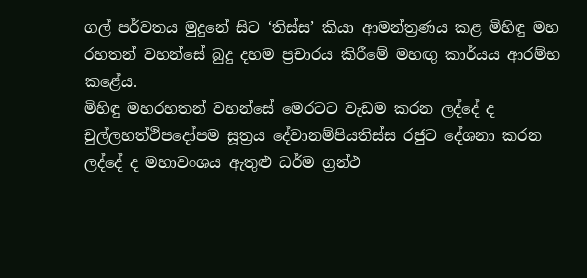ගල් පර්වතය මුදුනේ සිට ‘තිස්ස’ කියා ආමන්ත්‍රණය කළ මිහිඳු මහ රහතන් වහන්සේ බුදු දහම ප්‍රචාරය කිරීමේ මහඟු කාර්යය ආරම්භ කළේය.
මිහිඳු මහරහතන් වහන්සේ මෙරටට වැඩම කරන ලද්දේ ද චුල්ලහත්ථිපදෝපම සූත්‍රය දේවානම්පියතිස්ස රජුට දේශනා කරන ලද්දේ ද මහාවංශය ඇතුළු ධර්ම ග්‍රන්ථ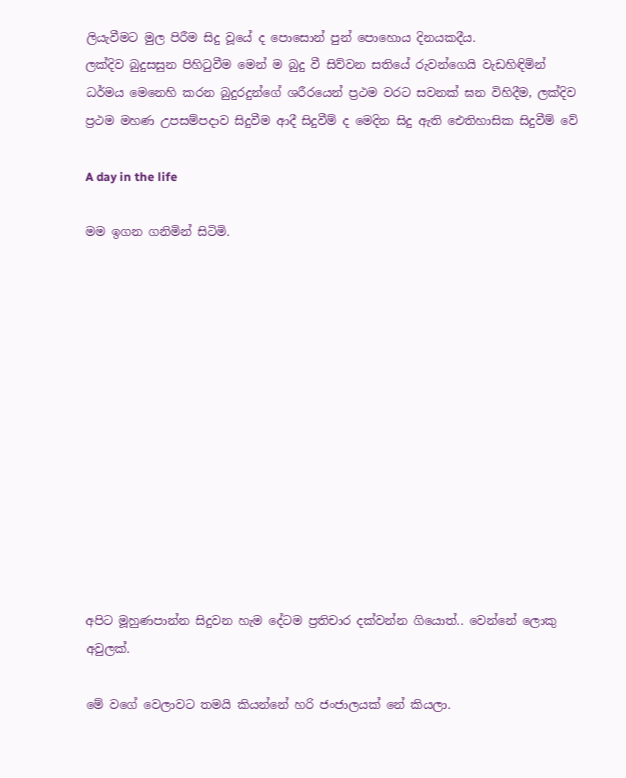ලියැවීමට මුල පිරීම සිදු වූයේ ද පොසොන් පුන් පොහොය දිනයකදීය.
ලක්දිව බුදුසසුන පිහිටුවීම මෙන් ම බුදු වී සිව්වන සතියේ රුවන්ගෙයි වැඩහිඳිමින් ධර්මය මෙනෙහි කරන බුදුරදුන්ගේ ශරීරයෙන් ප්‍රථම වරට සවනක් ඝන විහිදීම, ලක්දිව ප්‍රථම මහණ උපසම්පදාව සිදුවීම ආදී සිදුවීම් ද මෙදින සිදු ඇති ඓතිහාසික සිදුවීම් වේ

A day in the life

මම ඉගන ගනිමින් සිටිමි.













අපිට මූහුණපාන්න සිදුවන හැම දේටම ප්‍රතිචාර දක්වන්න ගියොත්.. වෙන්නේ ලොකු අවුලක්.

මේ වගේ වෙලාවට තමයි කියන්නේ හරි ජංජාලයක් නේ කියලා.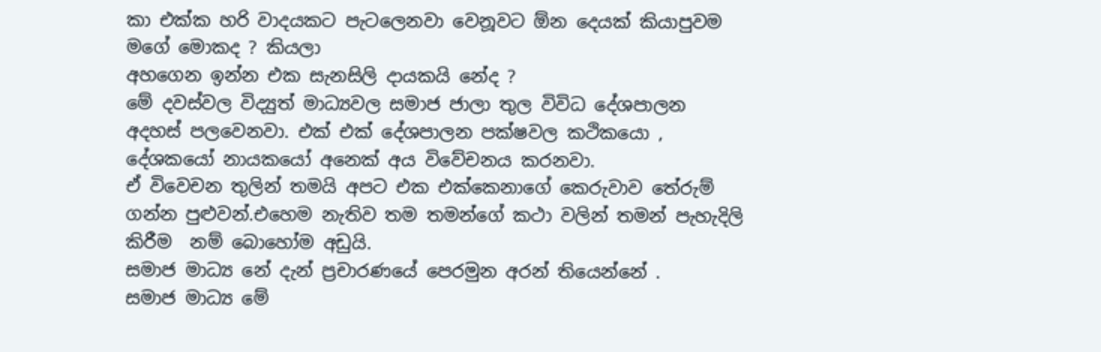කා එක්ක හරි වාදයකට පැටලෙනවා වෙනූවට ඕන දෙයක් කියාපුවම මගේ මොකද ? කියලා
අහගෙන ඉන්න එක සැනසිලි දායකයි නේද ?
මේ දවස්වල විද්‍යුත් මාධ්‍යවල සමාජ ජාලා තුල විවිධ දේශපාලන අදහස් පලවෙනවා. එක් එක් දේශපාලන පක්ෂවල කථිකයො , දේශකයෝ නායකයෝ අනෙක් අය විවේචනය කරනවා.
ඒ විවෙචන තුලින් තමයි අපට එක එක්කෙනාගේ කෙරුවාව තේරුම් ගන්න පුළුවන්.එහෙම නැතිව තම තමන්ගේ කථා වලින් තමන් පැහැදිලි කිරීම  නම් බොහෝම අඩුයි.
සමාජ මාධ්‍ය නේ දැන් ප්‍රචාරණයේ පෙරමුන අරන් තියෙන්නේ .
සමාජ මාධ්‍ය මේ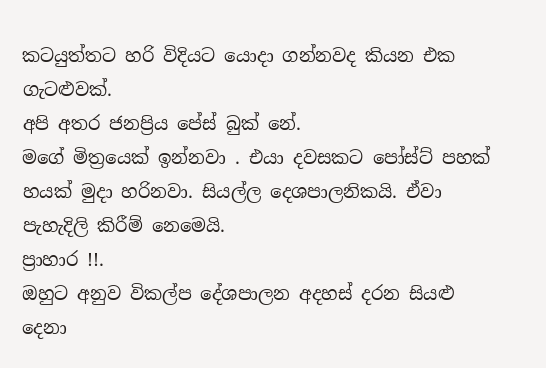කටයුත්තට හරි විදියට යොදා ගන්නවද කියන එක ගැටළුවක්.
අපි අතර ජනප්‍රිය පේස් බුක් නේ.
මගේ මිත්‍රයෙක් ඉන්නවා . එයා දවසකට පෝස්ට් පහක් හයක් මුදා හරිනවා. සියල්ල දෙශපාලනිකයි. ඒවා පැහැදිලි කිරීම් නෙමෙයි.
ප්‍රාහාර !!.
ඔහුට අනුව විකල්ප දේශපාලන අදහස් දරන සියළු දෙනා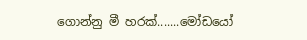ගොන්නු මී හරක්.......මෝඩයෝ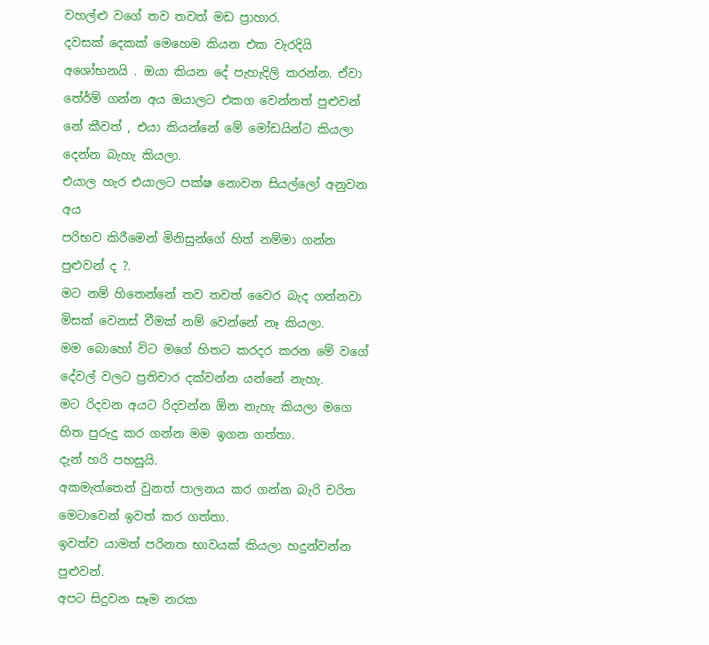වහල්ළු වගේ තව තවත් මඩ ප්‍රාහාර.
දවසක් දෙකක් මෙහෙම කියන එක වැරදියි අශෝභනයි . ඔයා කියන දේ පැහැදිලි කරන්න. ඒවා තේර්ම් ගන්න අය ඔයාලට එකග වෙන්නත් පුළුවන් නේ කීවත් , එයා කියන්නේ මේ මෝඩයින්ට කියලා දෙන්න බැහැ කියලා.
එයාල හැර එයාලට පක්ෂ නොවන සියල්ලෝ අනුවන අය
පරිභව කිරීමෙන් මිනිසුන්ගේ හිත් නම්මා ගන්න පුළුවන් ද ?.
මට නම් හිතෙන්නේ තව තවත් වෛර බැද ගන්නවා මිසක් වෙනස් වීමක් නම් වෙන්නේ නෑ කියලා.
මම බොහෝ විට මගේ හිතට කරදර කරන මේ වගේ දේවල් වලට ප්‍රතිචාර දක්වන්න යන්නේ නැහැ.
මට රිදවන අයට රිදවන්න ඕන නැහැ කියලා මගෙ හිත පුරුදු කර ගන්න මම ඉගන ගත්තා.
දැන් හරි පහසුයි.
අකමැත්තෙන් වුනත් පාලනය කර ගන්න බැරි චරිත මෙටාවෙන් ඉවත් කර ගත්තා.
ඉවත්ව යාමත් පරිනත භාවයක් කියලා හදුන්වන්න පුළුවන්.
අපට සිදුවන සෑම නරක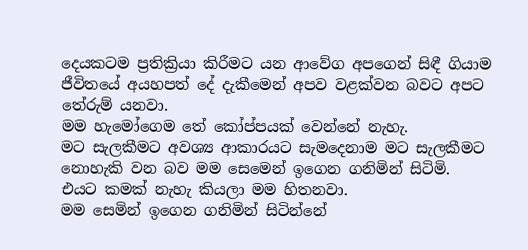දෙයකටම ප්‍රතික්‍රියා කිරීමට යන ආවේග අපගෙන් සිඳී ගියාම ජීවිතයේ අයහපත් දේ දැකීමෙන් අපව වළක්වන බවට අපට තේරුම් යනවා.
මම හැමෝගෙම තේ කෝප්පයක් වෙන්නේ නැහැ.
මට සැලකීමට අවශ්‍ය ආකාරයට සැමදෙනාම මට සැලකීමට නොහැකි වන බව මම සෙමෙන් ඉගෙන ගනිමින් සිටිමි.
එයට කමක් නැහැ කියලා මම හිතනවා.
මම සෙමින් ඉගෙන ගනිමින් සිටින්නේ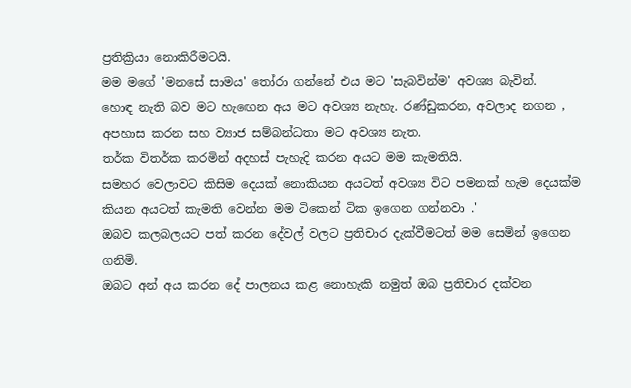ප්‍රතික්‍රියා නොකිරීමටයි.
මම මගේ 'මනසේ සාමය' තෝරා ගන්නේ එය මට 'සැබවින්ම' අවශ්‍ය බැවින්.
හොඳ නැති බව මට හැඟෙන අය මට අවශ්‍ය නැහැ. රණ්ඩුකරන, අවලාද නගන , අපහාස කරන සහ ව්‍යාජ සම්බන්ධතා මට අවශ්‍ය නැත.
තර්ක විතර්ක කරමින් අදහස් පැහැදි කරන අයට මම කැමතියි.
සමහර වෙලාවට කිසිම දෙයක් නොකියන අයටත් අවශ්‍ය විට පමනක් හැම දෙයක්ම කියන අයටත් කැමති වෙන්න මම ටිකෙන් ටික ඉගෙන ගන්නවා .'
ඔබව කලබලයට පත් කරන දේවල් වලට ප්‍රතිචාර දැක්වීමටත් මම සෙමින් ඉගෙන ගනිමි.
ඔබට අන් අය කරන දේ පාලනය කළ නොහැකි නමුත් ඔබ ප්‍රතිචාර දක්වන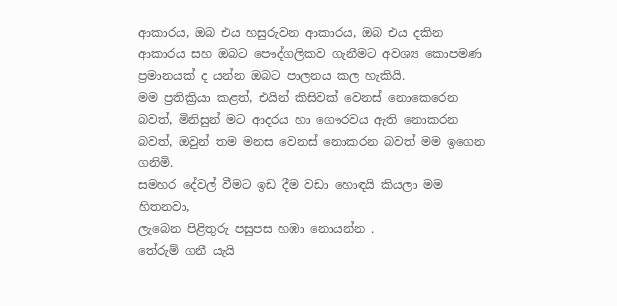ආකාරය, ඔබ එය හසුරුවන ආකාරය, ඔබ එය දකින ආකාරය සහ ඔබට පෞද්ගලිකව ගැනීමට අවශ්‍ය කොපමණ ප්‍රමානයක් ද යන්න ඔබට පාලනය කල හැකියි.
මම ප්‍රතික්‍රියා කළත්, එයින් කිසිවක් වෙනස් නොකෙරෙන බවත්, මිනිසුන් මට ආදරය හා ගෞරවය ඇති නොකරන බවත්, ඔවුන් තම මනස වෙනස් නොකරන බවත් මම ඉගෙන ගනිමි.
සමහර දේවල් වීමට ඉඩ දීම වඩා හොඳයි කියලා මම හිතනවා,
ලැබෙන පිළිතුරු පසුපස හඹා නොයන්න .
තේරුම් ගනී යැයි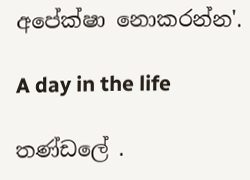අපේක්ෂා නොකරන්න'.

A day in the life

තණ්ඩලේ .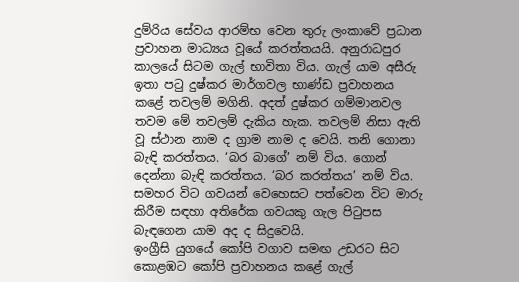දුම්රිය සේවය ආරම්භ වෙන තුරු ලංකාවේ ප්‍රධාන ප්‍රවාහන මාධ්‍යය වූයේ කරත්තයයි. අනුරාධපුර කාලයේ සිටම ගැල් භාවිතා විය. ගැල් යාම අසීරු ඉතා පටු දුෂ්කර මාර්ගවල භාණ්ඩ ප්‍රවාහනය කළේ තවලම් මගිනි. අදත් දුෂ්කර ගම්මානවල තවම මේ තවලම් දැකිය හැක. තවලම් නිසා ඇති වූ ස්ථාන නාම ද ග්‍රාම නාම ද වෙයි. තනි ගොනා බැඳි කරත්තය. ‘බර බාගේ’ නම් විය. ගොන් දෙන්නා බැඳි කරත්තය. ‘බර කරත්තය’ නම් විය. සමහර විට ගවයන් වෙහෙසට පත්වෙන විට මාරු කිරීම සඳහා අතිරේක ගවයකු ගැල පිටුපස බැඳගෙන යාම අද ද සිදුවෙයි.
ඉංග්‍රීසි යුගයේ කෝපි වගාව සමඟ උඩරට සිට කොළඹට කෝපි ප්‍රවාහනය කළේ ගැල්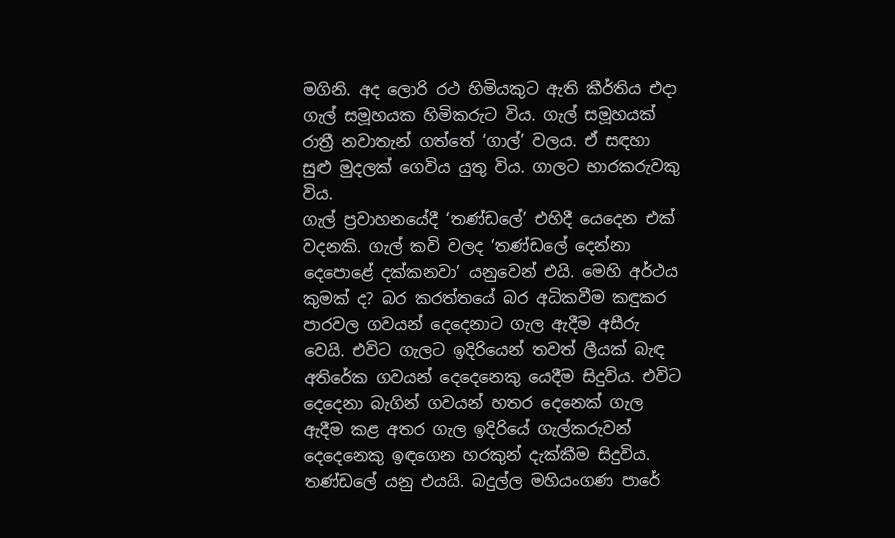මගිනි. අද ලොරි රථ හිමියකුට ඇති කීර්තිය එද‌ා ගැල් සමූහයක හිමිකරුට විය. ගැල් සමූහයක් රාත්‍රී නවාතැන් ගත්තේ ‘ගාල්’ වලය. ඒ සඳහා සුළු මුදලක් ගෙවිය යුතු විය. ගාලට භාරකරුවකු විය.
ගැල් ප්‍රවාහනයේදී ‘තණ්ඩලේ’ එහිදී යෙදෙන එක් වදනකි. ගැල් කවි වලද ‘තණ්ඩලේ දෙන්නා දෙපොළේ දක්කනවා’ යනුවෙන් එයි. මෙහි අර්ථය කුමක් ද? බර කරත්තයේ බර අධිකවීම කඳුකර පාරවල ගවයන් දෙදෙනාට ගැල ඇදීම අසීරු වෙයි. එවිට ගැලට ඉදිරියෙන් තවත් ලීයක් බැඳ අතිරේක ගවයන් දෙදෙනෙකු යෙදීම සිදුවිය. එවිට දෙදෙනා බැගින් ගවයන් හතර දෙනෙක් ගැල ඇදීම කළ අතර ගැල ඉදිරියේ ගැල්කරුවන් දෙදෙනෙකු ඉඳගෙන හරකුන් දැක්කීම සිදුවිය. තණ්ඩලේ යනු එයයි. බදුල්ල මහියංගණ පාරේ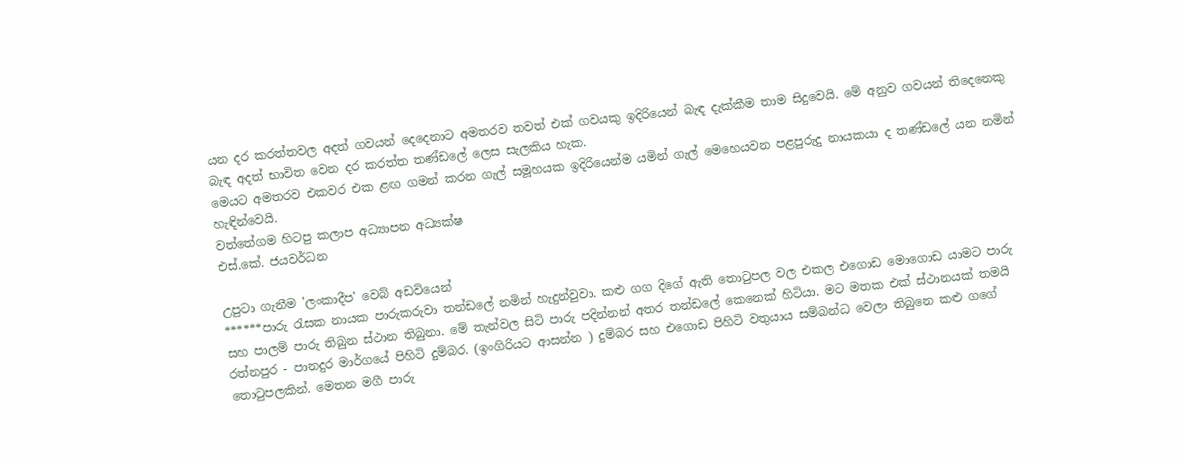යන දර කරත්තවල අදත් ගවයන් දෙදෙනාට අමතරව තවත් එක් ගවයකු ඉදිරියෙන් බැඳ දැක්කීම තාම සිදුවෙයි. මේ අනුව ගවයන් තිදෙනෙකු බැඳ අදත් භාවිත වෙන දර කරත්ත තණ්ඩලේ ලෙස සැලකිය හැක.
මෙයට අමතරව එකවර එක ළඟ ගමන් කරන ගැල් සමූහයක ඉදිරියෙන්ම යමින් ගැල් මෙහෙයවන පළපුරුදු නායකයා ද තණ්ඩලේ යන නමින් හැඳින්වෙයි.
වත්තේගම හිටපු කලාප අධ්‍යාපන අධ්‍යක්ෂ
එස්.කේ. ජයවර්ධන

උපුටා ගැනීම 'ලංකාදීප' වෙබ් අඩවියෙන්
******පාරු රැසක නායක පාරුකරුවා තන්ඩලේ නමින් හැදුන්වුවා. කළු ගග දිගේ ඇති තොටුපල වල එකල එගොඩ මොගොඩ යාමට පාරු සහ පාලම් පාරු තිබුන ස්ථාන තිබුනා. මේ තැන්වල සිටි පාරු පදින්නන් අතර තන්ඩලේ කෙනෙක් හිටියා. මට මතක එක් ස්ථානයක් තමයි රත්නපුර - පානදුර මාර්ගයේ පිහිටි දුම්බර. (ඉංගිරියට ආසන්න ) දුම්බර සහ එගොඩ පිහිටි වතුයාය සම්බන්ධ වෙලා තිබුනෙ කළු ගගේ තොටුපලකින්. මෙතන මගී පාරු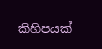කිහිපයක්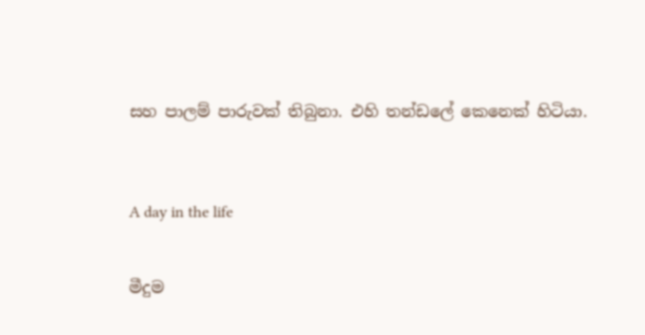සහ පාලම් පාරුවක් තිබුනා. එහි තන්ඩලේ කෙනෙක් හිටියා.



A day in the life


මීදුම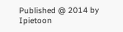Published @ 2014 by Ipietoon